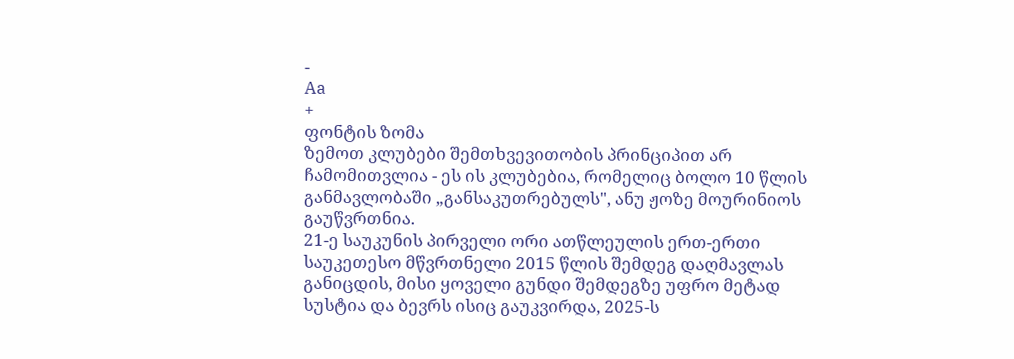-
Aa
+
ფონტის ზომა
ზემოთ კლუბები შემთხვევითობის პრინციპით არ ჩამომითვლია - ეს ის კლუბებია, რომელიც ბოლო 10 წლის განმავლობაში „განსაკუთრებულს", ანუ ჟოზე მოურინიოს გაუწვრთნია.
21-ე საუკუნის პირველი ორი ათწლეულის ერთ-ერთი საუკეთესო მწვრთნელი 2015 წლის შემდეგ დაღმავლას განიცდის, მისი ყოველი გუნდი შემდეგზე უფრო მეტად სუსტია და ბევრს ისიც გაუკვირდა, 2025-ს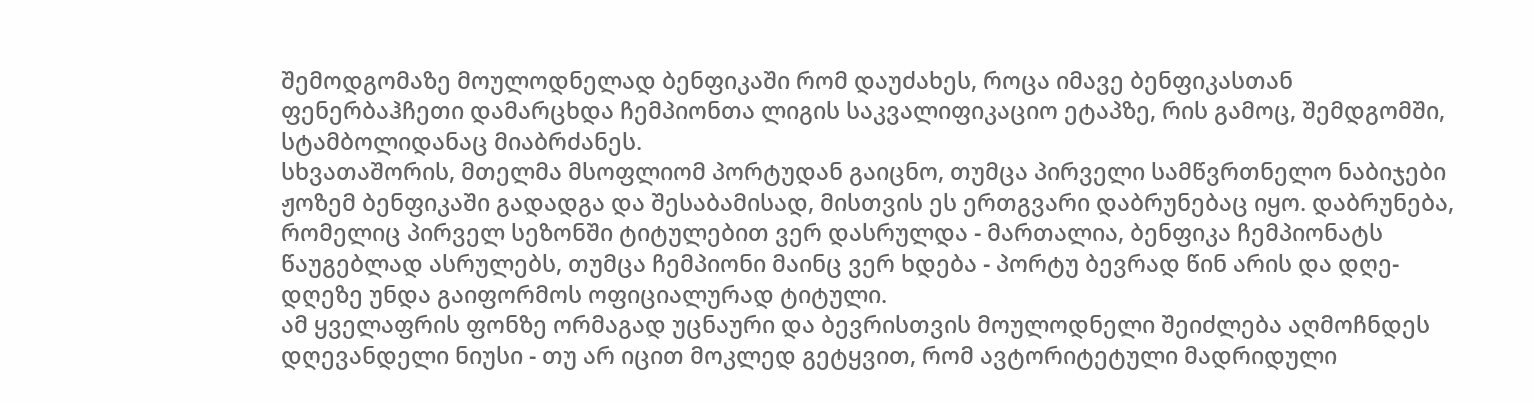შემოდგომაზე მოულოდნელად ბენფიკაში რომ დაუძახეს, როცა იმავე ბენფიკასთან ფენერბაჰჩეთი დამარცხდა ჩემპიონთა ლიგის საკვალიფიკაციო ეტაპზე, რის გამოც, შემდგომში, სტამბოლიდანაც მიაბრძანეს.
სხვათაშორის, მთელმა მსოფლიომ პორტუდან გაიცნო, თუმცა პირველი სამწვრთნელო ნაბიჯები ჟოზემ ბენფიკაში გადადგა და შესაბამისად, მისთვის ეს ერთგვარი დაბრუნებაც იყო. დაბრუნება, რომელიც პირველ სეზონში ტიტულებით ვერ დასრულდა - მართალია, ბენფიკა ჩემპიონატს წაუგებლად ასრულებს, თუმცა ჩემპიონი მაინც ვერ ხდება - პორტუ ბევრად წინ არის და დღე-დღეზე უნდა გაიფორმოს ოფიციალურად ტიტული.
ამ ყველაფრის ფონზე ორმაგად უცნაური და ბევრისთვის მოულოდნელი შეიძლება აღმოჩნდეს დღევანდელი ნიუსი - თუ არ იცით მოკლედ გეტყვით, რომ ავტორიტეტული მადრიდული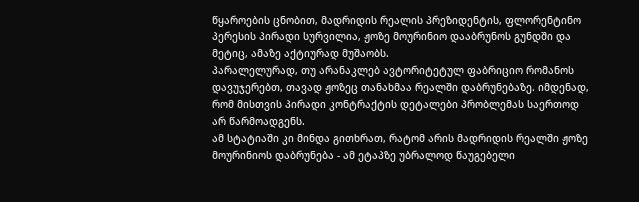წყაროების ცნობით, მადრიდის რეალის პრეზიდენტის, ფლორენტინო პერესის პირადი სურვილია, ჟოზე მოურინიო დააბრუნოს გუნდში და მეტიც, ამაზე აქტიურად მუშაობს.
პარალელურად, თუ არანაკლებ ავტორიტეტულ ფაბრიციო რომანოს დავუჯერებთ, თავად ჟოზეც თანახმაა რეალში დაბრუნებაზე. იმდენად, რომ მისთვის პირადი კონტრაქტის დეტალები პრობლემას საერთოდ არ წარმოადგენს.
ამ სტატიაში კი მინდა გითხრათ, რატომ არის მადრიდის რეალში ჟოზე მოურინიოს დაბრუნება - ამ ეტაპზე უბრალოდ წაუგებელი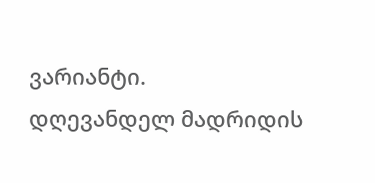ვარიანტი.
დღევანდელ მადრიდის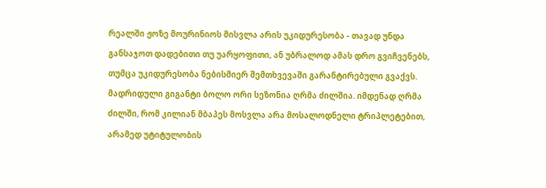რეალში ჟოზე მოურინიოს მისვლა არის უკიდურესობა - თავად უნდა განსაჯოთ დადებითი თუ უარყოფითი, ან უბრალოდ ამას დრო გვიჩვენებს, თუმცა უკიდურესობა ნებისმიერ შემთხვევაში გარანტირებული გვაქვს.
მადრიდული გიგანტი ბოლო ორი სეზონია ღრმა ძილშია. იმდენად ღრმა ძილში, რომ კილიან მბაპეს მოსვლა არა მოსალოდნელი ტრიპლეტებით, არამედ უტიტულობის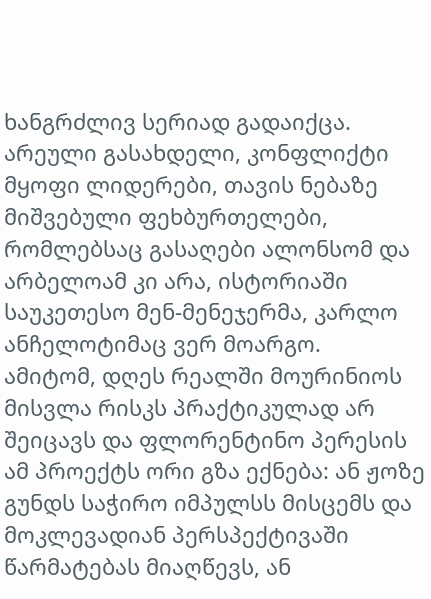ხანგრძლივ სერიად გადაიქცა.
არეული გასახდელი, კონფლიქტი მყოფი ლიდერები, თავის ნებაზე მიშვებული ფეხბურთელები, რომლებსაც გასაღები ალონსომ და არბელოამ კი არა, ისტორიაში საუკეთესო მენ-მენეჯერმა, კარლო ანჩელოტიმაც ვერ მოარგო.
ამიტომ, დღეს რეალში მოურინიოს მისვლა რისკს პრაქტიკულად არ შეიცავს და ფლორენტინო პერესის ამ პროექტს ორი გზა ექნება: ან ჟოზე გუნდს საჭირო იმპულსს მისცემს და მოკლევადიან პერსპექტივაში წარმატებას მიაღწევს, ან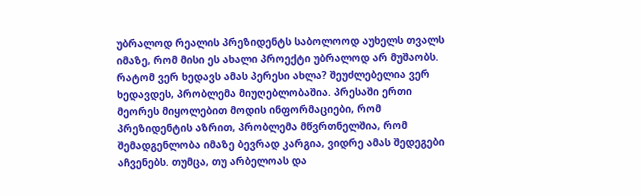უბრალოდ რეალის პრეზიდენტს საბოლოოდ აუხელს თვალს იმაზე, რომ მისი ეს ახალი პროექტი უბრალოდ არ მუშაობს.
რატომ ვერ ხედავს ამას პერესი ახლა? შეუძლებელია ვერ ხედავდეს, პრობლემა მიუღებლობაშია. პრესაში ერთი მეორეს მიყოლებით მოდის ინფორმაციები, რომ პრეზიდენტის აზრით, პრობლემა მწვრთნელშია, რომ შემადგენლობა იმაზე ბევრად კარგია, ვიდრე ამას შედეგები აჩვენებს. თუმცა, თუ არბელოას და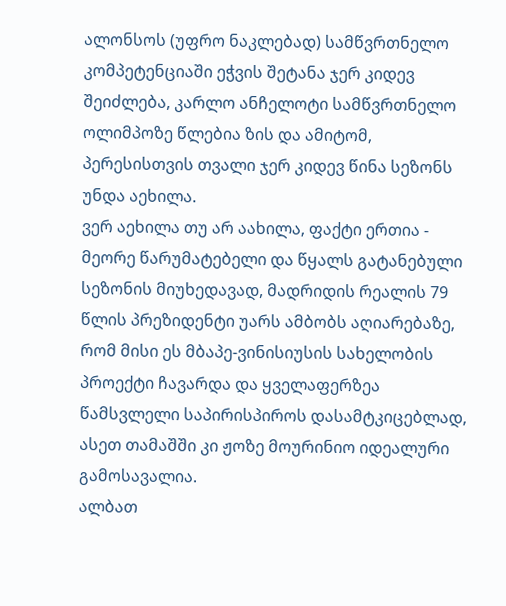ალონსოს (უფრო ნაკლებად) სამწვრთნელო კომპეტენციაში ეჭვის შეტანა ჯერ კიდევ შეიძლება, კარლო ანჩელოტი სამწვრთნელო ოლიმპოზე წლებია ზის და ამიტომ, პერესისთვის თვალი ჯერ კიდევ წინა სეზონს უნდა აეხილა.
ვერ აეხილა თუ არ აახილა, ფაქტი ერთია - მეორე წარუმატებელი და წყალს გატანებული სეზონის მიუხედავად, მადრიდის რეალის 79 წლის პრეზიდენტი უარს ამბობს აღიარებაზე, რომ მისი ეს მბაპე-ვინისიუსის სახელობის პროექტი ჩავარდა და ყველაფერზეა წამსვლელი საპირისპიროს დასამტკიცებლად, ასეთ თამაშში კი ჟოზე მოურინიო იდეალური გამოსავალია.
ალბათ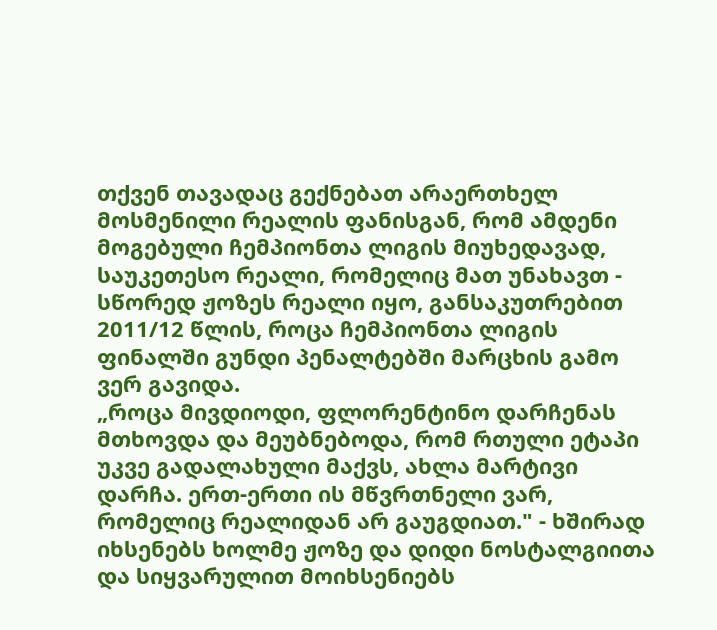თქვენ თავადაც გექნებათ არაერთხელ მოსმენილი რეალის ფანისგან, რომ ამდენი მოგებული ჩემპიონთა ლიგის მიუხედავად, საუკეთესო რეალი, რომელიც მათ უნახავთ - სწორედ ჟოზეს რეალი იყო, განსაკუთრებით 2011/12 წლის, როცა ჩემპიონთა ლიგის ფინალში გუნდი პენალტებში მარცხის გამო ვერ გავიდა.
„როცა მივდიოდი, ფლორენტინო დარჩენას მთხოვდა და მეუბნებოდა, რომ რთული ეტაპი უკვე გადალახული მაქვს, ახლა მარტივი დარჩა. ერთ-ერთი ის მწვრთნელი ვარ, რომელიც რეალიდან არ გაუგდიათ." - ხშირად იხსენებს ხოლმე ჟოზე და დიდი ნოსტალგიითა და სიყვარულით მოიხსენიებს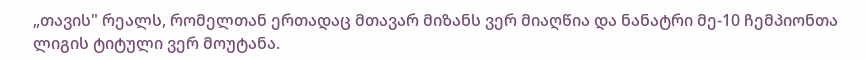„თავის" რეალს, რომელთან ერთადაც მთავარ მიზანს ვერ მიაღწია და ნანატრი მე-10 ჩემპიონთა ლიგის ტიტული ვერ მოუტანა.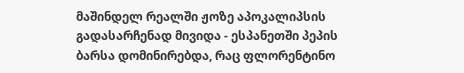მაშინდელ რეალში ჟოზე აპოკალიპსის გადასარჩენად მივიდა - ესპანეთში პეპის ბარსა დომინირებდა, რაც ფლორენტინო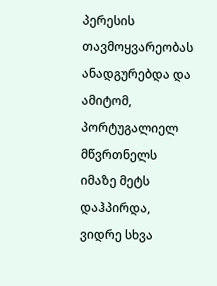პერესის თავმოყვარეობას ანადგურებდა და ამიტომ, პორტუგალიელ მწვრთნელს იმაზე მეტს დაჰპირდა, ვიდრე სხვა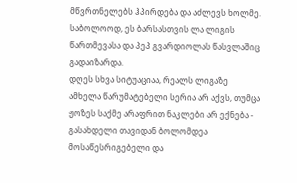მწვრთნელებს ჰპირდება და აძლევს ხოლმე. საბოლოოდ, ეს ბარსასთვის ლა ლიგის წართმევასა და პეპ გვარდიოლას წასვლაშიც გადაიზარდა.
დღეს სხვა სიტუაციაა, რეალს ლიგაზე ამხელა წარუმატებელი სერია არ აქვს, თუმცა ჟოზეს საქმე არაფრით ნაკლები არ ექნება - გასახდელი თავიდან ბოლომდეა მოსაწესრიგებელი და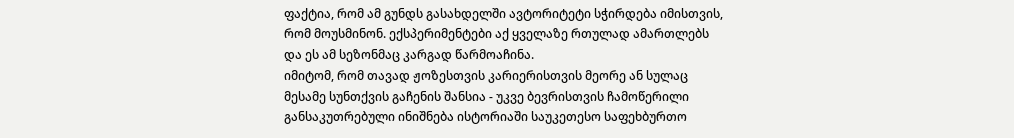ფაქტია, რომ ამ გუნდს გასახდელში ავტორიტეტი სჭირდება იმისთვის, რომ მოუსმინონ. ექსპერიმენტები აქ ყველაზე რთულად ამართლებს და ეს ამ სეზონმაც კარგად წარმოაჩინა.
იმიტომ, რომ თავად ჟოზესთვის კარიერისთვის მეორე ან სულაც მესამე სუნთქვის გაჩენის შანსია - უკვე ბევრისთვის ჩამოწერილი განსაკუთრებული ინიშნება ისტორიაში საუკეთესო საფეხბურთო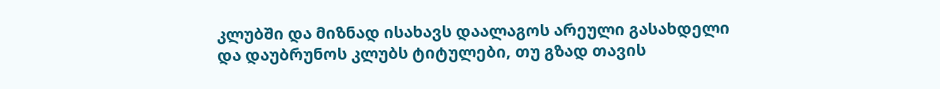კლუბში და მიზნად ისახავს დაალაგოს არეული გასახდელი და დაუბრუნოს კლუბს ტიტულები, თუ გზად თავის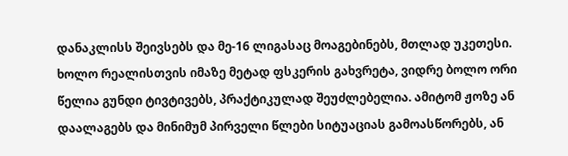დანაკლისს შეივსებს და მე-16 ლიგასაც მოაგებინებს, მთლად უკეთესი.
ხოლო რეალისთვის იმაზე მეტად ფსკერის გახვრეტა, ვიდრე ბოლო ორი წელია გუნდი ტივტივებს, პრაქტიკულად შეუძლებელია. ამიტომ ჟოზე ან დაალაგებს და მინიმუმ პირველი წლები სიტუაციას გამოასწორებს, ან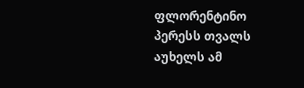ფლორენტინო პერესს თვალს აუხელს ამ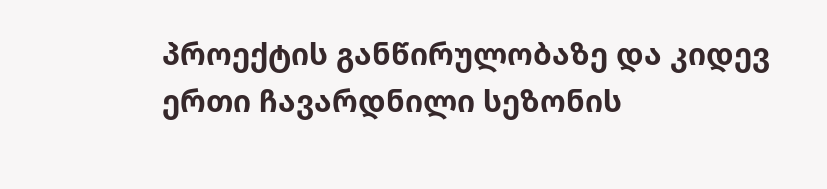პროექტის განწირულობაზე და კიდევ ერთი ჩავარდნილი სეზონის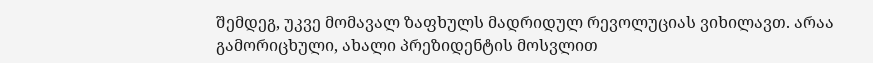შემდეგ, უკვე მომავალ ზაფხულს მადრიდულ რევოლუციას ვიხილავთ. არაა გამორიცხული, ახალი პრეზიდენტის მოსვლით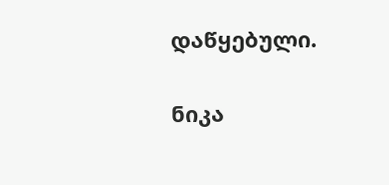დაწყებული.

ნიკა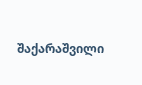შაქარაშვილი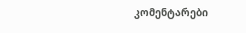კომენტარები